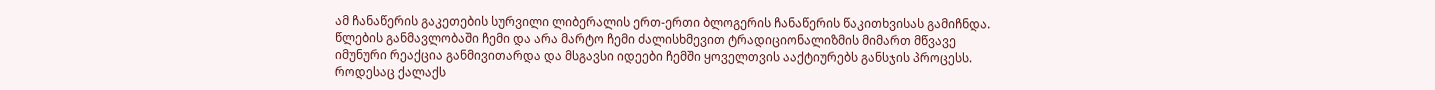ამ ჩანაწერის გაკეთების სურვილი ლიბერალის ერთ-ერთი ბლოგერის ჩანაწერის წაკითხვისას გამიჩნდა. წლების განმავლობაში ჩემი და არა მარტო ჩემი ძალისხმევით ტრადიციონალიზმის მიმართ მწვავე იმუნური რეაქცია განმივითარდა და მსგავსი იდეები ჩემში ყოველთვის ააქტიურებს განსჯის პროცესს.
როდესაც ქალაქს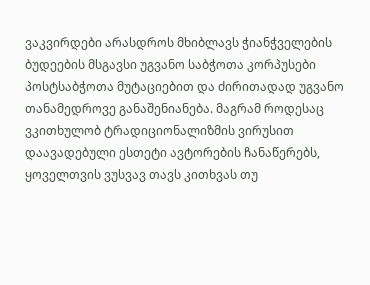ვაკვირდები არასდროს მხიბლავს ჭიანჭველების ბუდეების მსგავსი უგვანო საბჭოთა კორპუსები პოსტსაბჭოთა მუტაციებით და ძირითადად უგვანო თანამედროვე განაშენიანება. მაგრამ როდესაც ვკითხულობ ტრადიციონალიზმის ვირუსით დაავადებული ესთეტი ავტორების ჩანაწერებს, ყოველთვის ვუსვავ თავს კითხვას თუ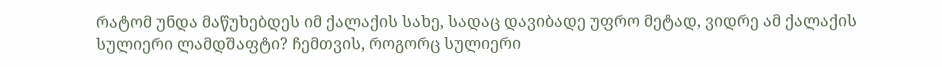რატომ უნდა მაწუხებდეს იმ ქალაქის სახე, სადაც დავიბადე უფრო მეტად, ვიდრე ამ ქალაქის სულიერი ლამდშაფტი? ჩემთვის, როგორც სულიერი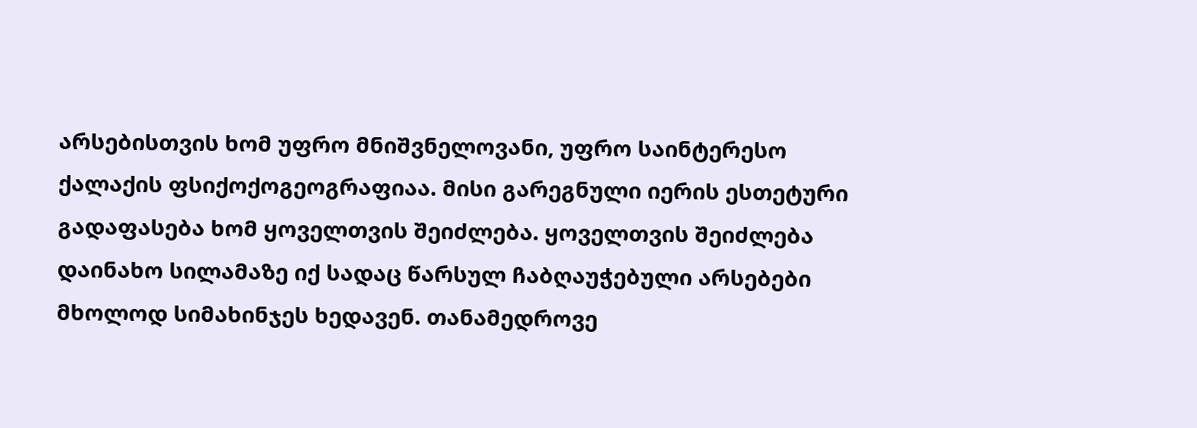არსებისთვის ხომ უფრო მნიშვნელოვანი, უფრო საინტერესო ქალაქის ფსიქოქოგეოგრაფიაა. მისი გარეგნული იერის ესთეტური გადაფასება ხომ ყოველთვის შეიძლება. ყოველთვის შეიძლება დაინახო სილამაზე იქ სადაც წარსულ ჩაბღაუჭებული არსებები მხოლოდ სიმახინჯეს ხედავენ. თანამედროვე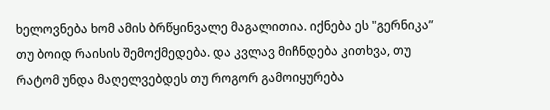ხელოვნება ხომ ამის ბრწყინვალე მაგალითია. იქნება ეს "გერნიკა” თუ ბოიდ რაისის შემოქმედება. და კვლავ მიჩნდება კითხვა, თუ რატომ უნდა მაღელვებდეს თუ როგორ გამოიყურება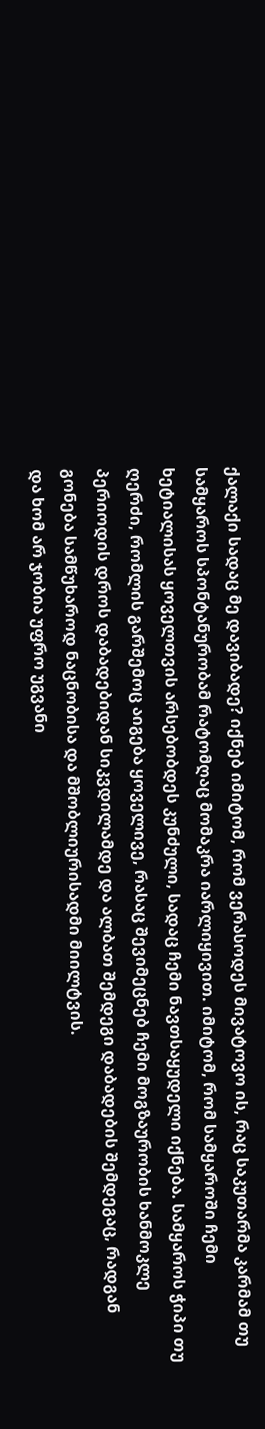ქალაქი სადაც მე დავიბადე? იქნებ იმიტომ, რომ ვერასოდეს მივატოვო ის, რაც საკუთარმა კარმამ თუ სამყაროს სპონტანურობამ რატომღაც მომაკრა იარლიყივით. იმიტომ, რომ სამყაროში ჩემი ხეტიალისას ყოველთვის არსებობდეს კუნძული, სადაც ჩემი ნავთსაყუდელი იქნება. სამყაროს ჭიპი თუ ღერძი, რომლის გარშემოც აიგება ყოველივე, რასაც შევიმეცნებ ჩემი მოგზაურობის ხანმოკლე პერიოდის დროს დაბადებიდან სიკვდილამდე და ალბათ შემდეგი დაბადების შემდეგაც, რადგან გონება სამწუხაროდ ნაცნობისა და მშობლიურისადმი მიილტვის.
და ხომ არ ჯობია უფრო უგვანი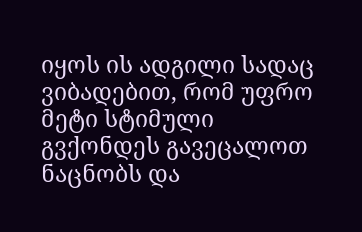იყოს ის ადგილი სადაც ვიბადებით, რომ უფრო მეტი სტიმული გვქონდეს გავეცალოთ ნაცნობს და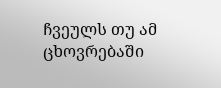ჩვეულს თუ ამ ცხოვრებაში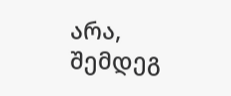არა, შემდეგ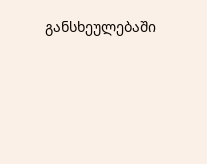განსხეულებაში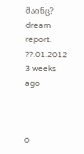მაინც?
dream report. ??.01.2012
3 weeks ago



0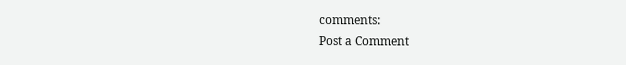comments:
Post a Comment